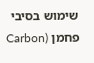שימוש בסיבי פחמן (Carbon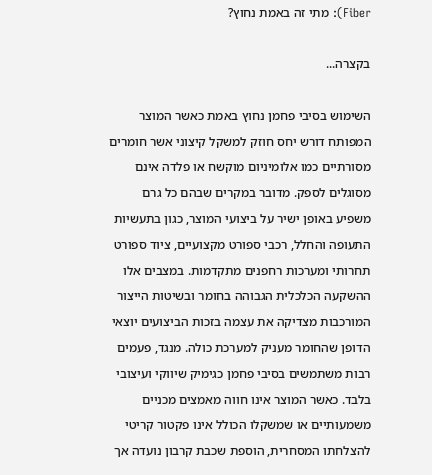Fiber): מתי זה באמת נחוץ?

בקצרה...

השימוש בסיבי פחמן נחוץ באמת כאשר המוצר המפותח דורש יחס חוזק למשקל קיצוני אשר חומרים מסורתיים כמו אלומיניום מוקשח או פלדה אינם מסוגלים לספק. מדובר במקרים שבהם כל גרם משפיע באופן ישיר על ביצועי המוצר, כגון בתעשיות התעופה והחלל, רכבי ספורט מקצועיים, ציוד ספורט תחרותי ומערכות רחפנים מתקדמות. במצבים אלו ההשקעה הכלכלית הגבוהה בחומר ובשיטות הייצור המורכבות מצדיקה את עצמה בזכות הביצועים יוצאי הדופן שהחומר מעניק למערכת כולה. מנגד, פעמים רבות משתמשים בסיבי פחמן כגימיק שיווקי ועיצובי בלבד. כאשר המוצר אינו חווה מאמצים מכניים משמעותיים או שמשקלו הכולל אינו פקטור קריטי להצלחתו המסחרית, הוספת שכבת קרבון נועדה אך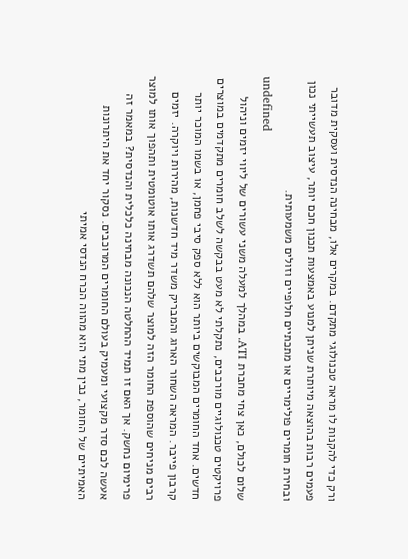ורק כדי להקנות לו מראה טכנולוגי מתקדם. במקרים אלו, מבחינה הנדסית ועסקית מדובר פעמים רבות בהוצאה מיותרת שניתן למנוע באמצעות תכנון חכם יותר, עיצוב תעשייתי נכון ובחירת חומרים פולימריים או מתכתיים חלופיים וזולים משמעותית.
undefined
שלום לכולם, כאן צחי מחברת ATI. במהלך למעלה משני עשורים של ליווי יזמים וניהול פרויקטים טכנולוגיים מורכבים, נתקלתי לא מעט בבקשה לשלב חומרים מתקדמים במוצרים חדשים. אחד החומרים המבוקשים ביותר הוא ללא ספק סיבי פחמן, או בשמו המוכר יותר קרבון פייבר. המראה השחור הארוג והמבריק משדר מיד חדשנות, מהירות ויוקרה. יזמים רבים מניחים שהוספת החומר הזה למוצר שלהם תשדרג אותו אוטומטית ותהפוך אותו למוצר פרימיום נחשק. אך האם זו תמיד ההחלטה הנכונה מבחינה כלכלית והנדסית? במאמר זה אעשה לכם סדר מקצועי ומעמיק בעולם החומרים המרוכבים. נסקור יחד את היתרונות האמיתיים של החומר, נבין מתי הוא מהווה הכרח הנדסי אמיתי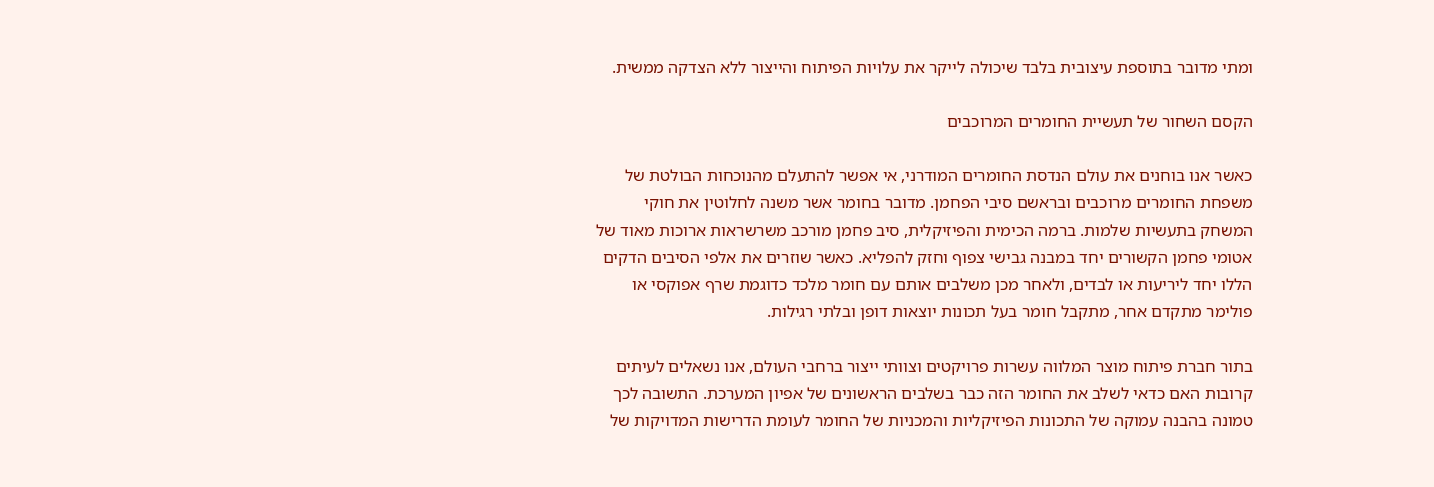ומתי מדובר בתוספת עיצובית בלבד שיכולה לייקר את עלויות הפיתוח והייצור ללא הצדקה ממשית.

הקסם השחור של תעשיית החומרים המרוכבים

כאשר אנו בוחנים את עולם הנדסת החומרים המודרני, אי אפשר להתעלם מהנוכחות הבולטת של משפחת החומרים מרוכבים ובראשם סיבי הפחמן. מדובר בחומר אשר משנה לחלוטין את חוקי המשחק בתעשיות שלמות. ברמה הכימית והפיזיקלית, סיב פחמן מורכב משרשראות ארוכות מאוד של אטומי פחמן הקשורים יחד במבנה גבישי צפוף וחזק להפליא. כאשר שוזרים את אלפי הסיבים הדקים הללו יחד ליריעות או לבדים, ולאחר מכן משלבים אותם עם חומר מלכד כדוגמת שרף אפוקסי או פולימר מתקדם אחר, מתקבל חומר בעל תכונות יוצאות דופן ובלתי רגילות.

בתור חברת פיתוח מוצר המלווה עשרות פרויקטים וצוותי ייצור ברחבי העולם, אנו נשאלים לעיתים קרובות האם כדאי לשלב את החומר הזה כבר בשלבים הראשונים של אפיון המערכת. התשובה לכך טמונה בהבנה עמוקה של התכונות הפיזיקליות והמכניות של החומר לעומת הדרישות המדויקות של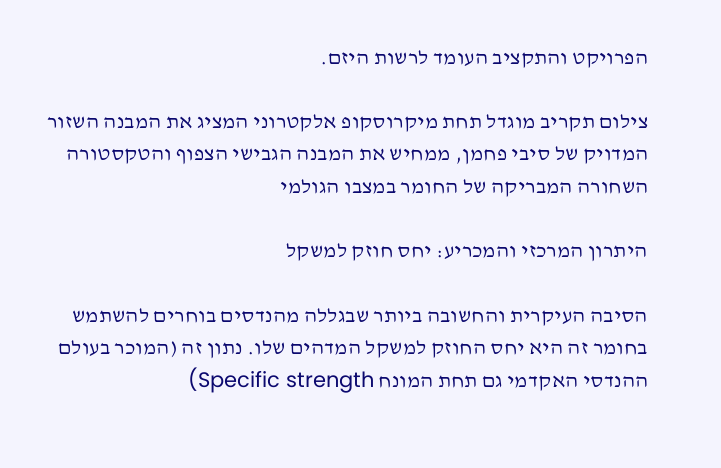הפרויקט והתקציב העומד לרשות היזם.

צילום תקריב מוגדל תחת מיקרוסקופ אלקטרוני המציג את המבנה השזור המדויק של סיבי פחמן, ממחיש את המבנה הגבישי הצפוף והטקסטורה השחורה המבריקה של החומר במצבו הגולמי

היתרון המרכזי והמכריע: יחס חוזק למשקל

הסיבה העיקרית והחשובה ביותר שבגללה מהנדסים בוחרים להשתמש בחומר זה היא יחס החוזק למשקל המדהים שלו. נתון זה (המוכר בעולם ההנדסי האקדמי גם תחת המונח Specific strength)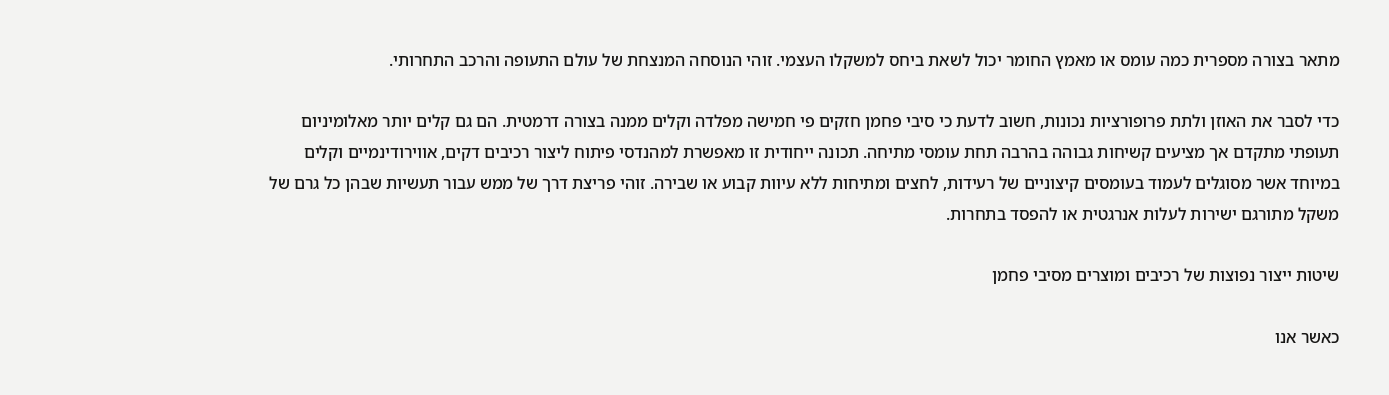מתאר בצורה מספרית כמה עומס או מאמץ החומר יכול לשאת ביחס למשקלו העצמי. זוהי הנוסחה המנצחת של עולם התעופה והרכב התחרותי.

כדי לסבר את האוזן ולתת פרופורציות נכונות, חשוב לדעת כי סיבי פחמן חזקים פי חמישה מפלדה וקלים ממנה בצורה דרמטית. הם גם קלים יותר מאלומיניום תעופתי מתקדם אך מציעים קשיחות גבוהה בהרבה תחת עומסי מתיחה. תכונה ייחודית זו מאפשרת למהנדסי פיתוח ליצור רכיבים דקים, אווירודינמיים וקלים במיוחד אשר מסוגלים לעמוד בעומסים קיצוניים של רעידות, לחצים ומתיחות ללא עיוות קבוע או שבירה. זוהי פריצת דרך של ממש עבור תעשיות שבהן כל גרם של משקל מתורגם ישירות לעלות אנרגטית או להפסד בתחרות.

שיטות ייצור נפוצות של רכיבים ומוצרים מסיבי פחמן

כאשר אנו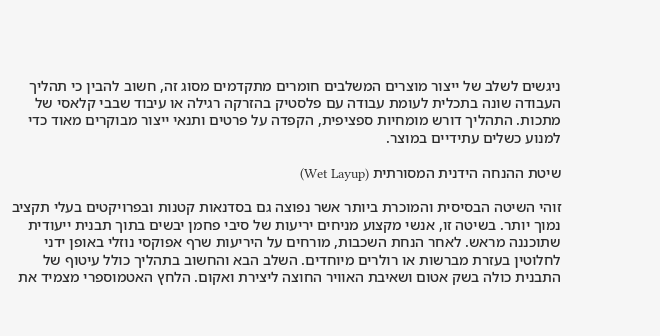ניגשים לשלב של ייצור מוצרים המשלבים חומרים מתקדמים מסוג זה, חשוב להבין כי תהליך העבודה שונה בתכלית לעומת עבודה עם פלסטיק בהזרקה רגילה או עיבוד שבבי קלאסי של מתכות. התהליך דורש מומחיות ספציפית, הקפדה על פרטים ותנאי ייצור מבוקרים מאוד כדי למנוע כשלים עתידיים במוצר.

שיטת ההנחה הידנית המסורתית (Wet Layup)

זוהי השיטה הבסיסית והמוכרת ביותר אשר נפוצה גם בסדנאות קטנות ובפרויקטים בעלי תקציב נמוך יותר. בשיטה זו, אנשי מקצוע מניחים יריעות של סיבי פחמן יבשים בתוך תבנית ייעודית שתוכננה מראש. לאחר הנחת השכבות, מורחים על היריעות שרף אפוקסי נוזלי באופן ידני לחלוטין בעזרת מברשות או רולרים מיוחדים. השלב הבא והחשוב בתהליך כולל עיטוף של התבנית כולה בשק אטום ושאיבת האוויר החוצה ליצירת ואקום. הלחץ האטמוספרי מצמיד את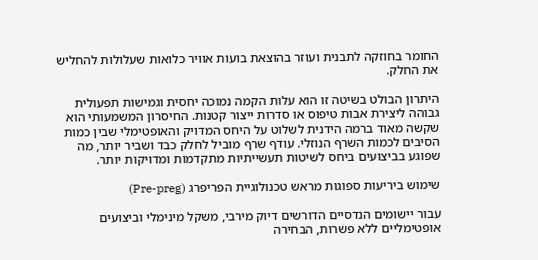החומר בחוזקה לתבנית ועוזר בהוצאת בועות אוויר כלואות שעלולות להחליש את החלק.

היתרון הבולט בשיטה זו הוא עלות הקמה נמוכה יחסית וגמישות תפעולית גבוהה ליצירת אבות טיפוס או סדרות ייצור קטנות. החיסרון המשמעותי הוא שקשה מאוד ברמה הידנית לשלוט על היחס המדויק והאופטימלי שבין כמות הסיבים לכמות השרף הנוזלי. עודף שרף מוביל לחלק כבד ושביר יותר, מה שפוגע בביצועים ביחס לשיטות תעשייתיות מתקדמות ומדויקות יותר.

שימוש ביריעות ספוגות מראש טכנולוגיית הפריפרג (Pre-preg)

עבור יישומים הנדסיים הדורשים דיוק מירבי, משקל מינימלי וביצועים אופטימליים ללא פשרות, הבחירה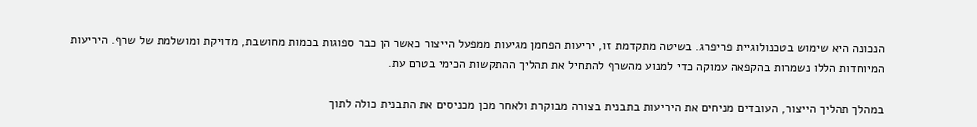הנכונה היא שימוש בטכנולוגיית פריפרג. בשיטה מתקדמת זו, יריעות הפחמן מגיעות ממפעל הייצור כאשר הן כבר ספוגות בכמות מחושבת, מדויקת ומושלמת של שרף. היריעות המיוחדות הללו נשמרות בהקפאה עמוקה כדי למנוע מהשרף להתחיל את תהליך ההתקשות הכימי בטרם עת.

במהלך תהליך הייצור, העובדים מניחים את היריעות בתבנית בצורה מבוקרת ולאחר מכן מכניסים את התבנית כולה לתוך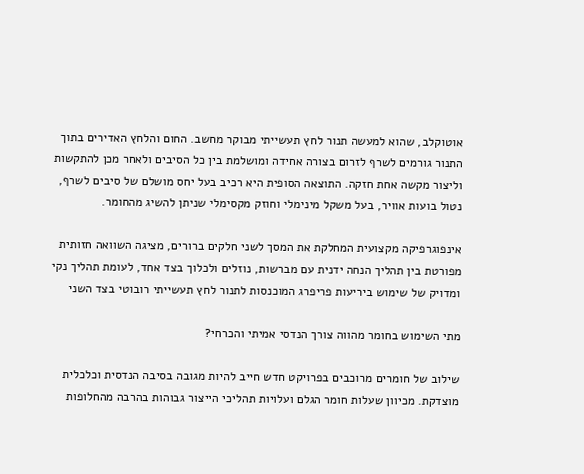אוטוקלב, שהוא למעשה תנור לחץ תעשייתי מבוקר מחשב. החום והלחץ האדירים בתוך התנור גורמים לשרף לזרום בצורה אחידה ומושלמת בין כל הסיבים ולאחר מכן להתקשות וליצור מקשה אחת חזקה. התוצאה הסופית היא רכיב בעל יחס מושלם של סיבים לשרף, נטול בועות אוויר, בעל משקל מינימלי וחוזק מקסימלי שניתן להשיג מהחומר.

אינפוגרפיקה מקצועית המחלקת את המסך לשני חלקים ברורים, מציגה השוואה חזותית מפורטת בין תהליך הנחה ידנית עם מברשות, נוזלים ולכלוך בצד אחד, לעומת תהליך נקי ומדויק של שימוש ביריעות פריפרג המוכנסות לתנור לחץ תעשייתי רובוטי בצד השני

מתי השימוש בחומר מהווה צורך הנדסי אמיתי והכרחי?

שילוב של חומרים מרוכבים בפרויקט חדש חייב להיות מגובה בסיבה הנדסית וכלכלית מוצדקת. מכיוון שעלות חומר הגלם ועלויות תהליכי הייצור גבוהות בהרבה מהחלופות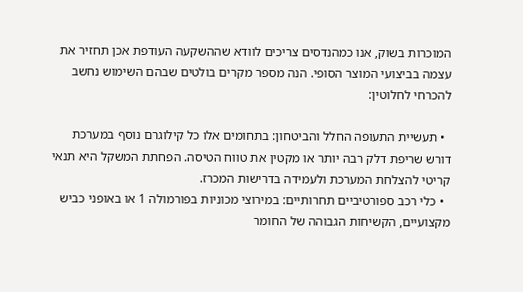המוכרות בשוק, אנו כמהנדסים צריכים לוודא שההשקעה העודפת אכן תחזיר את עצמה בביצועי המוצר הסופי. הנה מספר מקרים בולטים שבהם השימוש נחשב להכרחי לחלוטין:

  • תעשיית התעופה החלל והביטחון: בתחומים אלו כל קילוגרם נוסף במערכת דורש שריפת דלק רבה יותר או מקטין את טווח הטיסה. הפחתת המשקל היא תנאי קריטי להצלחת המערכת ולעמידה בדרישות המכרז.
  • כלי רכב ספורטיביים תחרותיים: במירוצי מכוניות בפורמולה 1 או באופני כביש מקצועיים, הקשיחות הגבוהה של החומר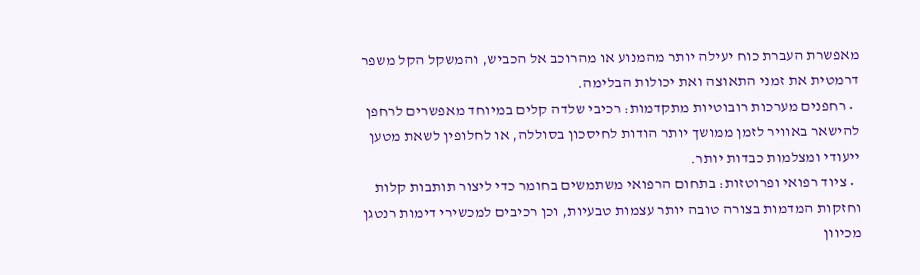מאפשרת העברת כוח יעילה יותר מהמנוע או מהרוכב אל הכביש, והמשקל הקל משפר דרמטית את זמני התאוצה ואת יכולות הבלימה.
  • רחפנים מערכות רובוטיות מתקדמות: רכיבי שלדה קלים במיוחד מאפשרים לרחפן להישאר באוויר לזמן ממושך יותר הודות לחיסכון בסוללה, או לחלופין לשאת מטען ייעודי ומצלמות כבדות יותר.
  • ציוד רפואי ופרוטזות: בתחום הרפואי משתמשים בחומר כדי ליצור תותבות קלות וחזקות המדמות בצורה טובה יותר עצמות טבעיות, וכן רכיבים למכשירי דימות רנטגן מכיוון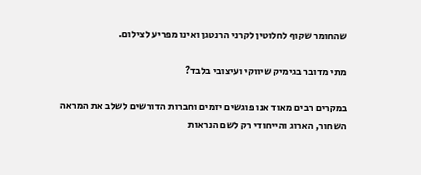שהחומר שקוף לחלוטין לקרני הרנטגן ואינו מפריע לצילום.

מתי מדובר בגימיק שיווקי ועיצובי בלבד?

במקרים רבים מאוד אנו פוגשים יזמים וחברות הדורשים לשלב את המראה השחור, הארוג והייחודי רק לשם הנראות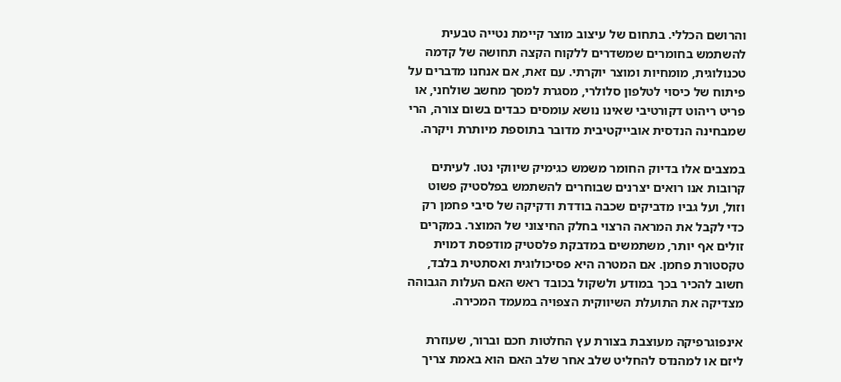והרושם הכללי. בתחום של עיצוב מוצר קיימת נטייה טבעית להשתמש בחומרים שמשדרים ללקוח הקצה תחושה של קדמה טכנולוגית, מומחיות ומוצר יוקרתי. עם זאת, אם אנחנו מדברים על פיתוח של כיסוי לטלפון סלולרי, מסגרת למסך מחשב שולחני, או פריט ריהוט דקורטיבי שאינו נושא עומסים כבדים בשום צורה, הרי שמבחינה הנדסית אובייקטיבית מדובר בתוספת מיותרת ויקרה.

במצבים אלו בדיוק החומר משמש כגימיק שיווקי נטו. לעיתים קרובות אנו רואים יצרנים שבוחרים להשתמש בפלסטיק פשוט וזול, ועל גביו מדביקים שכבה בודדת ודקיקה של סיבי פחמן רק כדי לקבל את המראה הרצוי בחלק החיצוני של המוצר. במקרים זולים אף יותר, משתמשים במדבקת פלסטיק מודפסת דמוית טקסטורת פחמן. אם המטרה היא פסיכולוגית ואסתטית בלבד, חשוב להכיר בכך במודע ולשקול בכובד ראש האם העלות הגבוהה מצדיקה את התועלת השיווקית הצפויה במעמד המכירה.

אינפוגרפיקה מעוצבת בצורת עץ החלטות חכם וברור, שעוזרת ליזם או למהנדס להחליט שלב אחר שלב האם הוא באמת צריך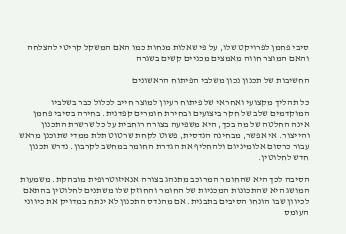סיבי פחמן לפרויקט שלו, על פי שאלות מנחות כמו האם המשקל קריטי להצלחה והאם המוצר חווה מאמצים מכניים קשים בשגרה

החשיבות של תכנון נכון משלבי הפיתוח הראשונים

כל תהליך מקצועי ואחראי של פיתוח רעיון למוצר חייב לכלול כבר בשלביו המוקדמים שלב של חקר ביצועים ובחירת חומרים קפדנית. בחירה בסיבי פחמן אינה החלטה של מה בכך, היא משפיעה בצורה רוחבית על כל שרשרת התכנון והייצור. אי אפשר, מבחינה הנדסית, פשוט לקחת שרטוט תלת ממדי שתוכנן מראש עבור כרסום אלומיניום ולהחליף את הגדרת החומר במחשב לקרבון. נדרש תכנון חדש לחלוטין.

הסיבה לכך היא שהחומר המרוכב מתנהג בצורה אנאיזוטרופית מובהקת. משמעות המושג היא שהתכונות המכניות של החומר והחוזק שלו משתנים לחלוטין בהתאם לכיוון שבו הונחו הסיבים בתבנית. אם מהנדס התכנון לא ינתח במדויק את כיווני העומס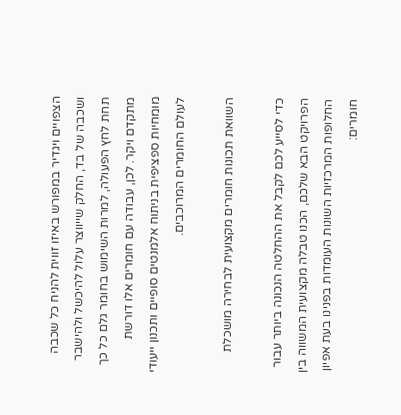הצפויים ויגדיר במפורש באיזו זווית להניח כל שכבה ושכבה של בד, החלק שייווצר עלול להיכשל ולהישבר תחת לחץ הפעולה, למרות השימוש בחומר גלם כל כך מתקדם ויקר. לכן, עבודה עם חומרים אלו דורשת מומחיות ספציפית בניתוח אלמנטים סופיים ותכנון ייעודי לעולם החומרים המרוכבים.

השוואת תכונות חומרים מקצועית לבחירה מושכלת

כדי לסייע לכם לקבל את ההחלטה הנכונה ביותר עבור הפרויקט הבא שלכם, הכנו טבלה מקצועית המשווה בין החלופות המרכזיות השונות העומדות בפנינו בעת אפיון חומרים: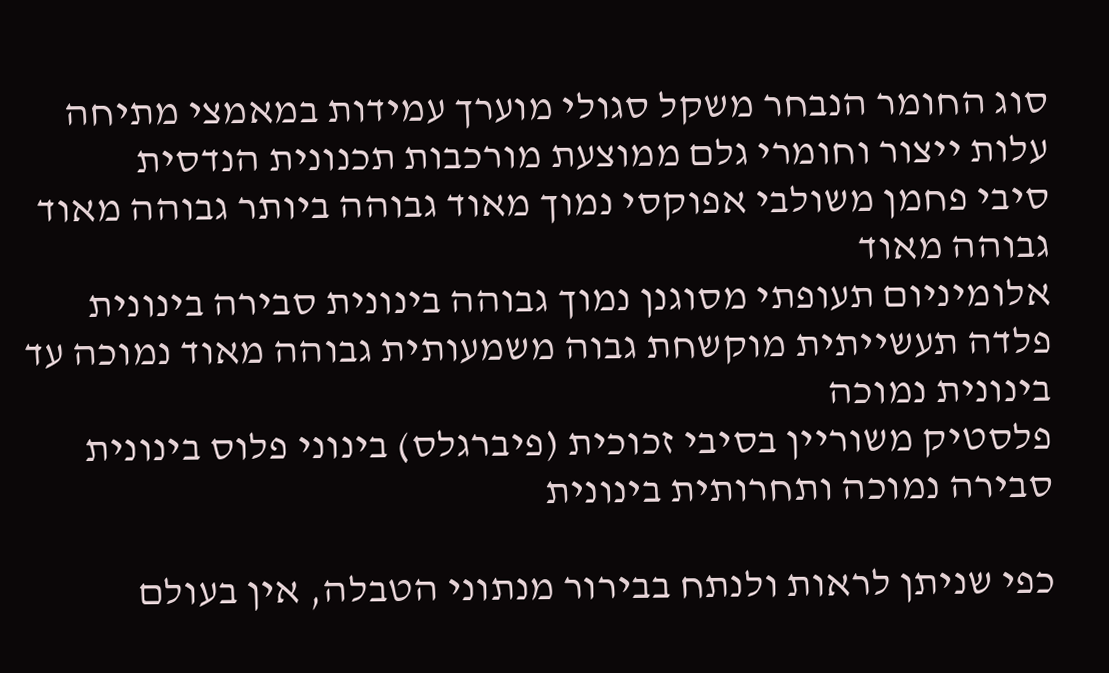סוג החומר הנבחר משקל סגולי מוערך עמידות במאמצי מתיחה עלות ייצור וחומרי גלם ממוצעת מורכבות תכנונית הנדסית
סיבי פחמן משולבי אפוקסי נמוך מאוד גבוהה ביותר גבוהה מאוד גבוהה מאוד
אלומיניום תעופתי מסוגנן נמוך גבוהה בינונית סבירה בינונית
פלדה תעשייתית מוקשחת גבוה משמעותית גבוהה מאוד נמוכה עד בינונית נמוכה
פלסטיק משוריין בסיבי זכוכית (פיברגלס) בינוני פלוס בינונית סבירה נמוכה ותחרותית בינונית

כפי שניתן לראות ולנתח בבירור מנתוני הטבלה, אין בעולם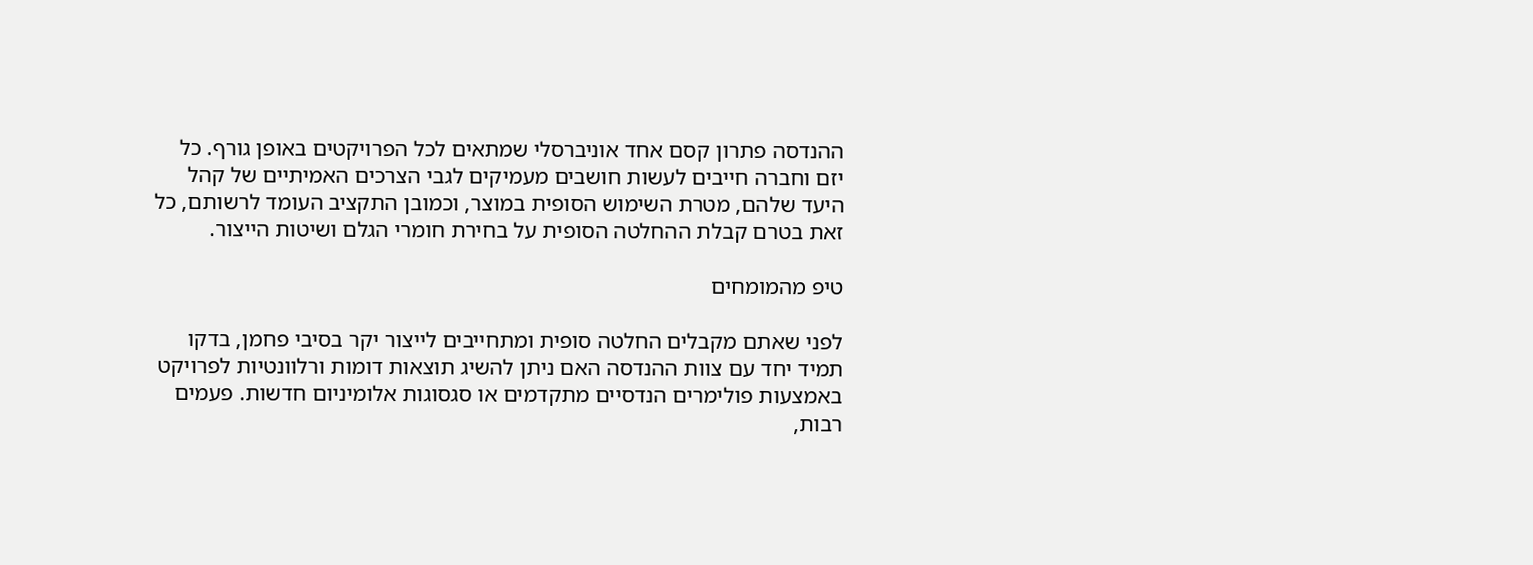ההנדסה פתרון קסם אחד אוניברסלי שמתאים לכל הפרויקטים באופן גורף. כל יזם וחברה חייבים לעשות חושבים מעמיקים לגבי הצרכים האמיתיים של קהל היעד שלהם, מטרת השימוש הסופית במוצר, וכמובן התקציב העומד לרשותם, כל זאת בטרם קבלת ההחלטה הסופית על בחירת חומרי הגלם ושיטות הייצור.

טיפ מהמומחים

לפני שאתם מקבלים החלטה סופית ומתחייבים לייצור יקר בסיבי פחמן, בדקו תמיד יחד עם צוות ההנדסה האם ניתן להשיג תוצאות דומות ורלוונטיות לפרויקט באמצעות פולימרים הנדסיים מתקדמים או סגסוגות אלומיניום חדשות. פעמים רבות,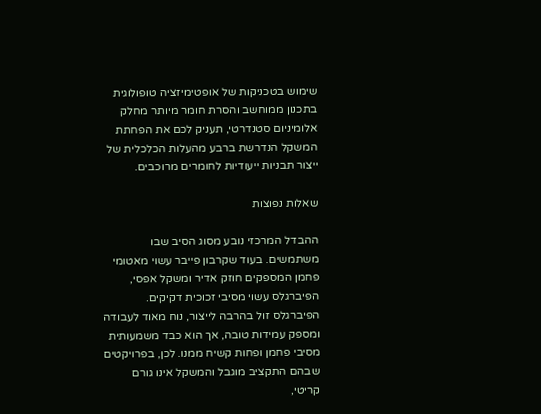שימוש בטכניקות של אופטימיזציה טופולוגית בתכנון ממוחשב והסרת חומר מיותר מחלק אלומיניום סטנדרטי, תעניק לכם את הפחתת המשקל הנדרשת ברבע מהעלות הכלכלית של ייצור תבניות ייעודיות לחומרים מרוכבים.

שאלות נפוצות

ההבדל המרכזי נובע מסוג הסיב שבו משתמשים. בעוד שקרבון פייבר עשוי מאטומי פחמן המספקים חוזק אדיר ומשקל אפסי, הפיברגלס עשוי מסיבי זכוכית דקיקים. הפיברגלס זול בהרבה לייצור, נוח מאוד לעבודה ומספק עמידות טובה, אך הוא כבד משמעותית מסיבי פחמן ופחות קשיח ממנו. לכן, בפרויקטים שבהם התקציב מוגבל והמשקל אינו גורם קריטי,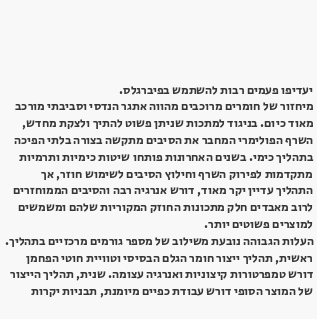יעדיפו פעמים רבות להשתמש בפיברגלס.
מיחזור של חומרים מרוכבים מהווה אתגר הנדסי וסביבתי מורכב מאוד כיום. בניגוד למתכות שניתן פשוט להתיך ולצקת מחדש, השרף הפולימרי המחבר את הסיבים מתקשה בצורה בלתי הפיכה בתהליך כימי. בשנים האחרונות פותחו שיטות כימיות ותרמיות מתקדמות לפירוק השרף וחילוץ הסיבים לשימוש חוזר, אך התהליך עדיין יקר מאוד, דורש אנרגיה רבה והסיבים הממוחזרים לרוב מאבדים חלק מתכונות החוזק המקוריות שלהם ומשמשים למוצרים פשוטים יותר.
העלות הגבוהה נובעת משילוב של מספר גורמים מרכזיים בתהליך. ראשית, תהליך ייצור חומר הגלם הבסיסי וטוויית חוטי הפחמן דורש טמפרטורות קיצוניות ואנרגיה עצומה. שנית, תהליך הייצור של המוצר הסופי דורש עבודת כפיים מיומנת, תבניות יקרות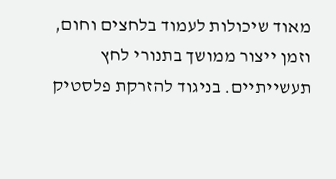מאוד שיכולות לעמוד בלחצים וחום, וזמן ייצור ממושך בתנורי לחץ תעשייתיים. בניגוד להזרקת פלסטיק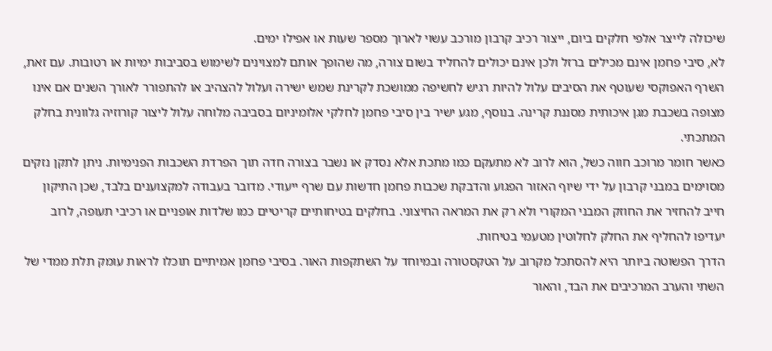שיכולה לייצר אלפי חלקים ביום, ייצור רכיב קרבון מורכב עשוי לארוך מספר שעות או אפילו ימים.
לא, סיבי פחמן אינם מכילים ברזל ולכן אינם יכולים להחליד בשום צורה, מה שהופך אותם למצוינים לשימוש בסביבות ימיות או רטובות. עם זאת, השרף האפוקסי שעוטף את הסיבים עלול להיות רגיש לחשיפה ממושכת לקרינת שמש ישירה ועלול להצהיב או להתפורר לאורך השנים אם אינו מצופה בשכבת מגן איכותית מסננת קרינה. בנוסף, מגע ישיר בין סיבי פחמן לחלקי אלומיניום בסביבה מלוחה עלול ליצור קורוזיה גלוונית בחלק המתכתי.
כאשר חומר מרוכב חווה כשל, הוא לרוב לא מתעקם כמו מתכת אלא נסדק או נשבר בצורה חדה תוך הפרדת השכבות הפנימיות. ניתן לתקן נזקים מסוימים במבני קרבון על ידי שיוף האזור הפגוע והדבקת שכבות פחמן חדשות עם שרף ייעודי. מדובר בעבודה למקצוענים בלבד, שכן התיקון חייב להחזיר את החוזק המבני המקורי ולא רק את המראה החיצוני. בחלקים בטיחותיים קריטיים כמו שלדות אופניים או רכיבי תעופה, לרוב יעדיפו להחליף את החלק לחלוטין מטעמי בטיחות.
הדרך הפשוטה ביותר היא להסתכל מקרוב על הטקסטורה ובמיוחד על השתקפות האור. בסיבי פחמן אמיתיים תוכלו לראות עומק תלת ממדי של השתי והערב המרכיבים את הבד, והאור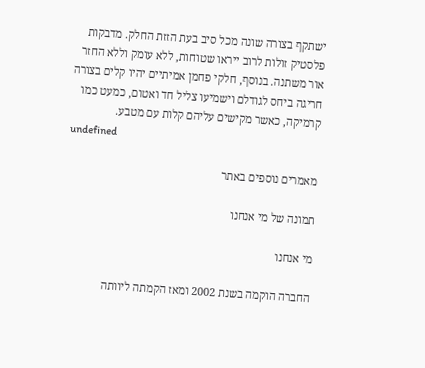ישתקף בצורה שונה מכל סיב בעת הזזת החלק. מדבקות פלסטיק זולות לרוב ייראו שטוחות, ללא עומק וללא החזר אור משתנה. בנוסף, חלקי פחמן אמיתיים יהיו קלים בצורה חריגה ביחס לגודלם וישמיעו צליל חד ואטום, כמעט כמו קרמיקה, כאשר מקישים עליהם קלות עם מטבע.
undefined

מאמרים נוספים באתר

תמונה של מי אנחנו

מי אנחנו

החברה הוקמה בשנת 2002 ומאז הקמתה ליוותה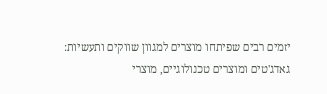יזמים רבים שפיתחו מוצרים למגוון שווקים ותעשיות: גאדג'טים ומוצרים טכנולוגיים, מוצרי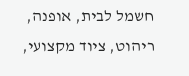חשמל לבית, אופנה, ריהוט, ציוד מקצועי,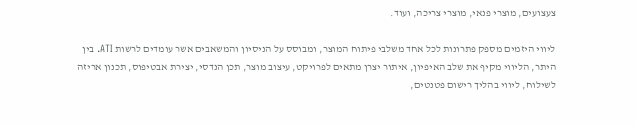צעצועים, מוצרי פנאי, מוצרי צריכה, ועוד.

ליווי היזמים מספק פתרונות לכל אחד משלבי פיתוח המוצר, ומבוסס על הניסיון והמשאבים אשר עומדים לרשות ATI. בין היתר, הליווי מקיף את שלב האיפיון, איתור יצרן מתאים לפרויקט, עיצוב מוצר, תכן הנדסי, יצירת אבטיפוס, תכנון אריזה לשילוח, ליווי בהליך רישום פטנטים,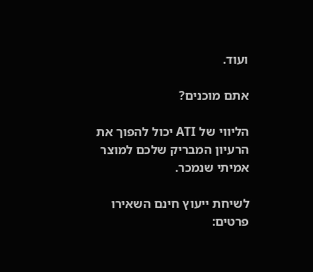ועוד.

אתם מוכנים?

הליווי של ATI יכול להפוך את הרעיון המבריק שלכם למוצר אמיתי שנמכר.

לשיחת ייעוץ חינם השאירו פרטים: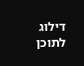דילוג לתוכן